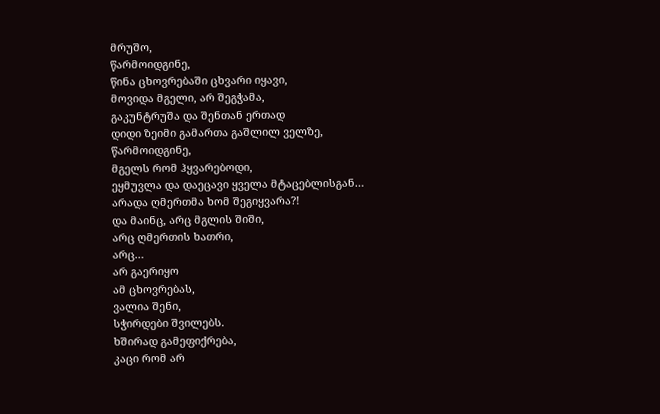მრუშო,
წარმოიდგინე,
წინა ცხოვრებაში ცხვარი იყავი,
მოვიდა მგელი, არ შეგჭამა,
გაკუნტრუშა და შენთან ერთად
დიდი ზეიმი გამართა გაშლილ ველზე,
წარმოიდგინე,
მგელს რომ ჰყვარებოდი,
ეყმუვლა და დაეცავი ყველა მტაცებლისგან…
არადა ღმერთმა ხომ შეგიყვარა?!
და მაინც, არც მგლის შიში,
არც ღმერთის ხათრი,
არც…
არ გაერიყო
ამ ცხოვრებას,
ვალია შენი,
სჭირდები შვილებს.
ხშირად გამეფიქრება,
კაცი რომ არ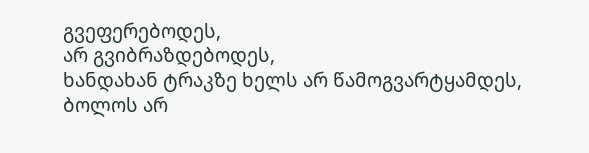გვეფერებოდეს,
არ გვიბრაზდებოდეს,
ხანდახან ტრაკზე ხელს არ წამოგვარტყამდეს,
ბოლოს არ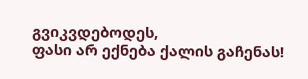გვიკვდებოდეს,
ფასი არ ექნება ქალის გაჩენას!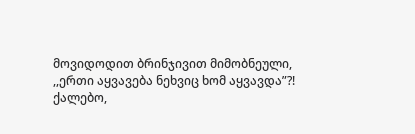მოვიდოდით ბრინჯივით მიმობნეული,
,,ერთი აყვავება ნეხვიც ხომ აყვავდა”?!
ქალებო,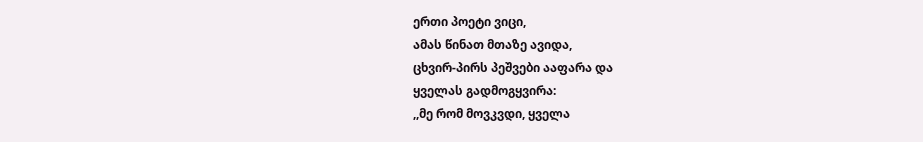ერთი პოეტი ვიცი,
ამას წინათ მთაზე ავიდა,
ცხვირ-პირს პეშვები ააფარა და
ყველას გადმოგყვირა:
,,მე რომ მოვკვდი, ყველა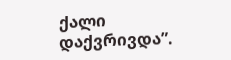ქალი დაქვრივდა”.